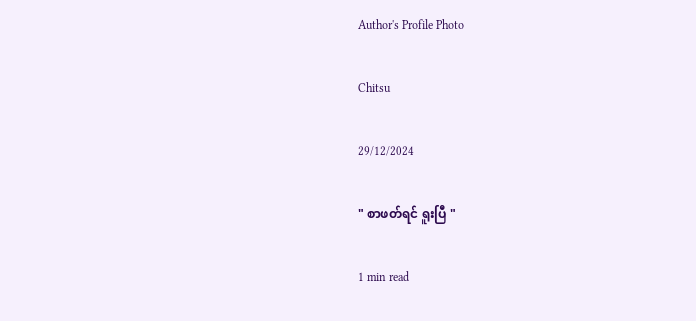Author's Profile Photo

Chitsu

29/12/2024

" စာဖတ်ရင် ရူးပြီ "

1 min read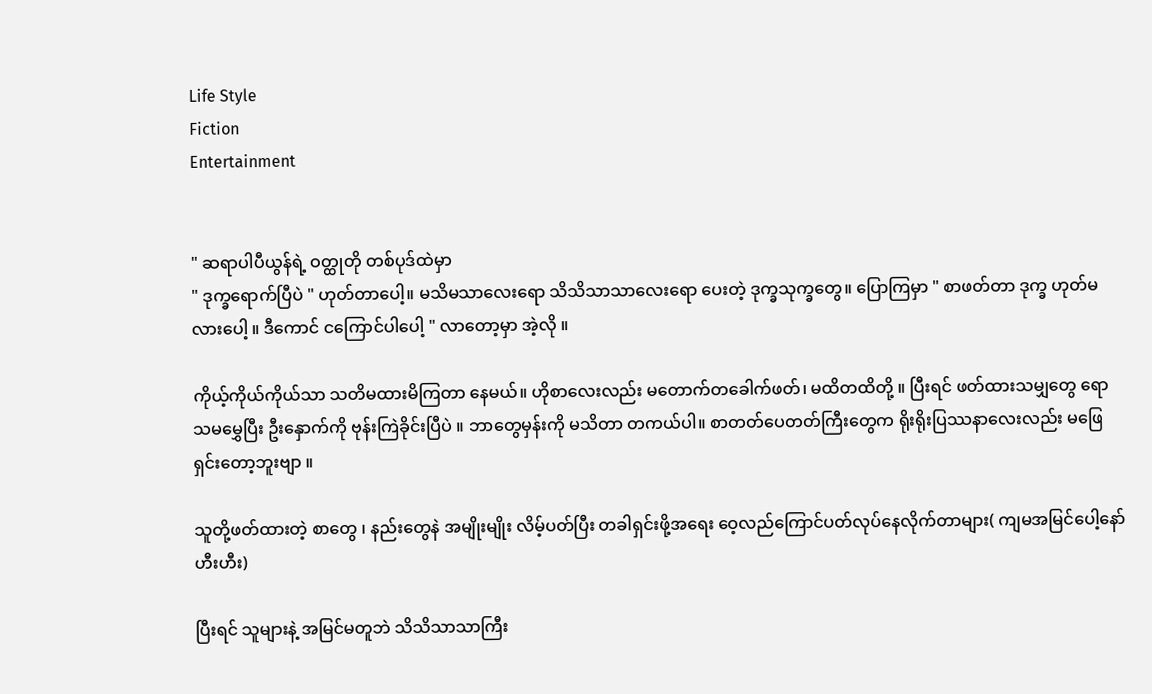Life Style
Fiction
Entertainment


" ဆရာပါပီယွန်ရဲ့ ဝတ္ထုတို တစ်ပုဒ်ထဲမှာ
" ဒုက္ခရောက်ပြီပဲ " ဟုတ်တာပေါ့။ မသိမသာလေးရော သိသိသာသာလေးရော ပေးတဲ့ ဒုက္ခသုက္ခတွေ။ ပြောကြမှာ " စာဖတ်တာ ဒုက္ခ ဟုတ်မလားပေါ့ ။ ဒီကောင် ငကြောင်ပါပေါ့ " လာတော့မှာ အဲ့လို ။

ကိုယ့်ကိုယ်ကိုယ်သာ သတိမထားမိကြတာ နေမယ်။ ဟိုစာလေးလည်း မတောက်တခေါက်ဖတ်၊ မထိတထိတို့ ။ ပြီးရင် ဖတ်ထားသမျှတွေ ရောသမမွှေပြီး ဦးနှောက်ကို ဗုန်းကြဲခိုင်းပြီပဲ ။ ဘာတွေမှန်းကို မသိတာ တကယ်ပါ။ စာတတ်ပေတတ်ကြီးတွေက ရိုးရိုးပြဿနာလေးလည်း မဖြေရှင်းတော့ဘူးဗျာ ။

သူတို့ဖတ်ထားတဲ့ စာတွေ ၊ နည်းတွေနဲ အမျိုးမျိုး လိမ့်ပတ်ပြီး တခါရှင်းဖို့အရေး ဝေ့လည်ကြောင်ပတ်လုပ်နေလိုက်တာများ( ကျမအမြင်ပေါ့နော် ဟီးဟီး)

ပြီးရင် သူများနဲ့ အမြင်မတူဘဲ သိသိသာသာကြီး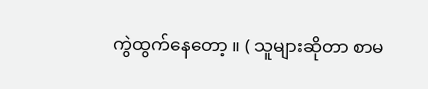ကွဲထွက်နေတော့ ။ ( သူများဆိုတာ စာမ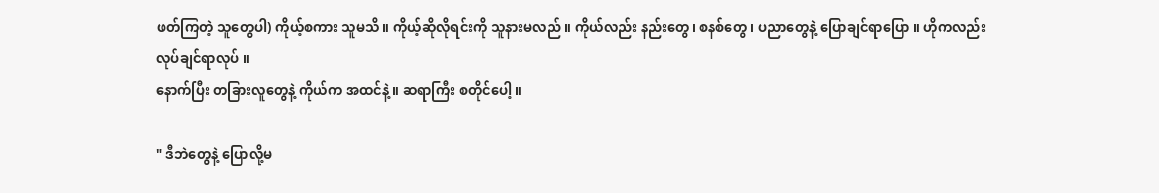ဖတ်ကြတဲ့ သူတွေပါ) ကိုယ့်စကား သူမသိ။ ကိုယ့်ဆိုလိုရင်းကို သူနားမလည် ။ ကိုယ်လည်း နည်းတွေ၊ စနစ်တွေ ၊ ပညာတွေနဲ့ ပြောချင်ရာပြော ။ ဟိုကလည်း လုပ်ချင်ရာလုပ် ။
နောက်ပြီး တခြားလူတွေနဲ့ ကိုယ်က အထင်နဲ့ ။ ဆရာကြီး စတိုင်ပေါ့ ။

" ဒီဘဲတွေနဲ့ ပြောလို့မ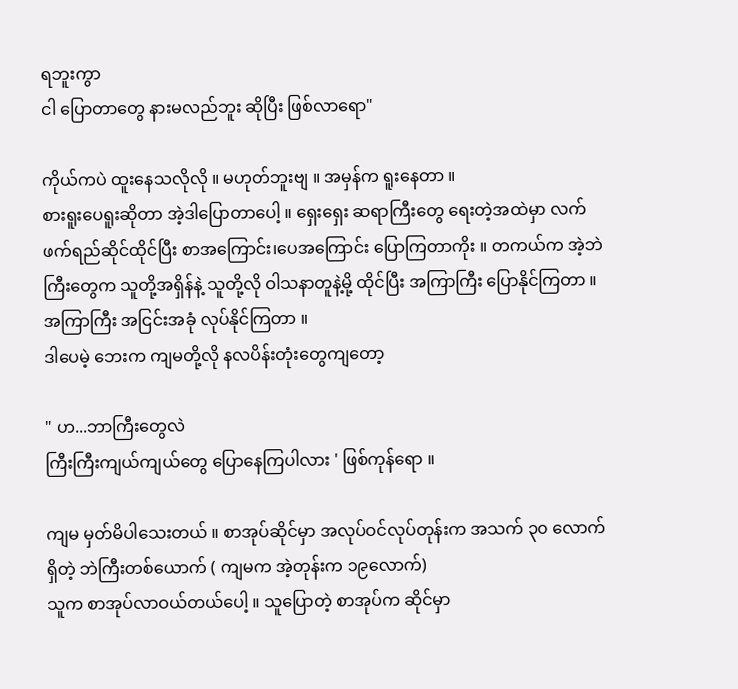ရဘူးကွာ
ငါ ပြောတာတွေ နားမလည်ဘူး ဆိုပြီး ဖြစ်လာရော"

ကိုယ်ကပဲ ထူးနေသလိုလို ။ မဟုတ်ဘူးဗျ ။ အမှန်က ရူးနေတာ ။
စားရူးပေရူးဆိုတာ အဲ့ဒါပြောတာပေါ့ ။ ရှေးရှေး ဆရာကြီးတွေ ရေးတဲ့အထဲမှာ လက်ဖက်ရည်ဆိုင်ထိုင်ပြီး စာအကြောင်း၊ပေအကြောင်း ပြောကြတာကိုး ။ တကယ်က အဲ့ဘဲ ကြီးတွေက သူတို့အရှိန်နဲ့ သူတို့လို ဝါသနာတူနဲ့မို့ ထိုင်ပြီး အကြာကြီး ပြောနိုင်ကြတာ ။ အကြာကြီး အငြင်းအခုံ လုပ်နိုင်ကြတာ ။
ဒါပေမဲ့ ဘေးက ကျမတို့လို နလပိန်းတုံးတွေကျတော့

" ဟ...ဘာကြီးတွေလဲ
ကြီးကြီးကျယ်ကျယ်တွေ ပြောနေကြပါလား ' ဖြစ်ကုန်ရော ။

ကျမ မှတ်မိပါသေးတယ် ။ စာအုပ်ဆိုင်မှာ အလုပ်ဝင်လုပ်တုန်းက အသက် ၃၀ လောက်ရှိတဲ့ ဘဲကြီးတစ်ယောက် ( ကျမက အဲ့တုန်းက ၁၉လောက်)
သူက စာအုပ်လာဝယ်တယ်ပေါ့ ။ သူပြောတဲ့ စာအုပ်က ဆိုင်မှာ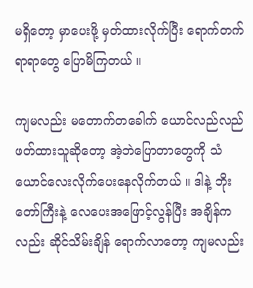မရှိတော့ မှာပေးဖို့ မှတ်ထားလိုက်ပြီး ရောက်တက်ရာရာတွေ ပြောမိကြတယ် ။

ကျမလည်း မတောက်တခေါက် ယောင်လည်လည် ဖတ်ထားသူဆိုတော့ အဲ့ဘဲပြောတာတွေကို သံယောင်လေးလိုက်ပေးနေလိုက်တယ် ။ ဒါနဲ့ ဘိုးတော်ကြီးနဲ့ လေပေးအဖြောင့်လွန်ပြီး အချိန်ကလည်း ဆိုင်သိမ်းချိန် ရောက်လာတော့ ကျမလည်း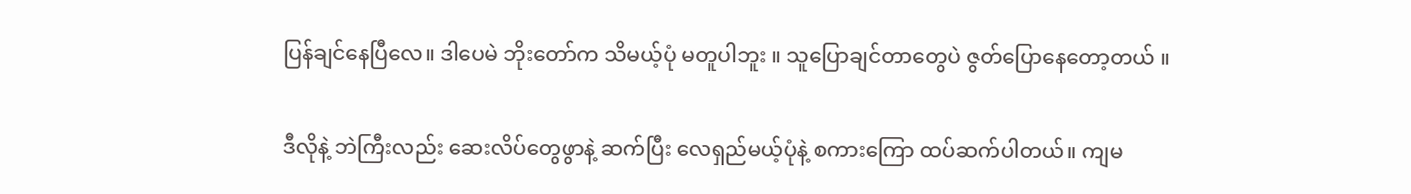ပြန်ချင်နေပြီလေ။ ဒါပေမဲ ဘိုးတော်က သိမယ့်ပုံ မတူပါဘူး ။ သူပြောချင်တာတွေပဲ ဇွတ်ပြောနေတော့တယ် ။

ဒီလိုနဲ့ ဘဲကြီးလည်း ဆေးလိပ်တွေဖွာနဲ့ ဆက်ပြီး လေရှည်မယ့်ပုံနဲ့ စကားကြော ထပ်ဆက်ပါတယ်။ ကျမ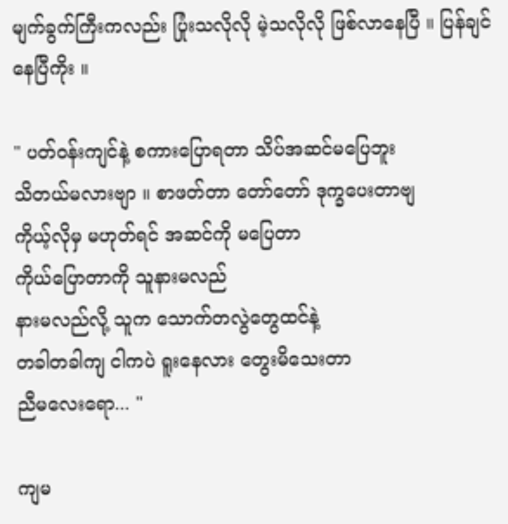မျက်ခွက်ကြီးကလည်း ပြုံးသလိုလို မဲ့သလိုလို ဖြစ်လာနေပြီ ။ ပြန်ချင်နေပြီကိုး ။

" ပတ်ဝန်းကျင်နဲ့ စကားပြောရတာ သိပ်အဆင်မပြေဘူး
သိတယ်မလားဗျာ ။ စာဖတ်တာ တော်တော် ဒုက္ခပေးတာဗျ
ကိုယ့်လိုမှ မဟုတ်ရင် အဆင်ကို မပြေတာ
ကိုယ်ပြောတာကို သူနားမလည်
နားမလည်လို့ သူက သောက်တလွဲတွေထင်နဲ့
တခါတခါကျ ငါကပဲ ရူးနေလား တွေးမိသေးတာ
ညီမလေးရော... "

ကျမ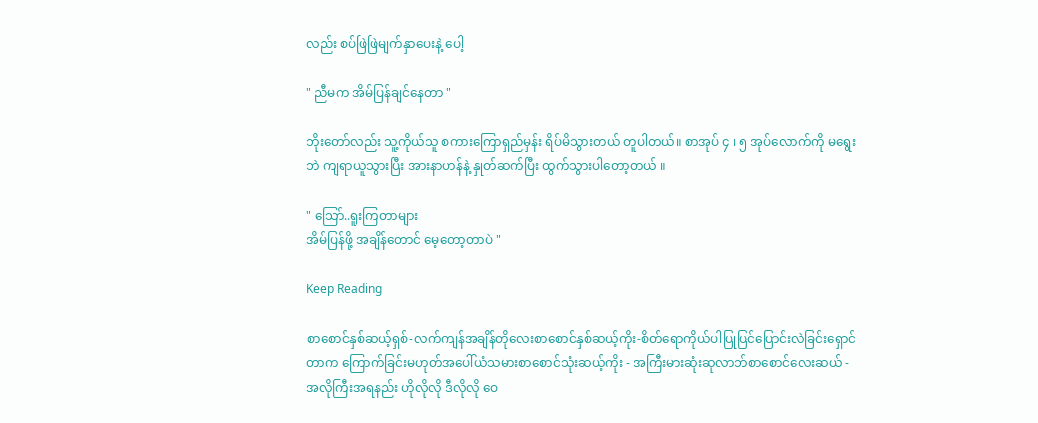လည်း စပ်ဖြဲဖြဲမျက်နှာပေးနဲ့ ပေါ့

" ညီမက အိမ်ပြန်ချင်နေတာ "

ဘိုးတော်လည်း သူ့ကိုယ်သူ စကားကြောရှည်မှန်း ရိပ်မိသွားတယ် တူပါတယ်။ စာအုပ် ၄ ၊ ၅ အုပ်လောက်ကို မရွေးဘဲ ကျရာယူသွားပြီး အားနာဟန်နဲ့ နှုတ်ဆက်ပြီး ထွက်သွားပါတော့တယ် ။

" သြော်..ရူးကြတာများ
အိမ်ပြန်ဖို့ အချိန်တောင် မေ့တော့တာပဲ "

Keep Reading

စာစောင်နှစ်ဆယ့်ရှစ်-လက်ကျန်အချိန်တိုလေးစာစောင်နှစ်ဆယ့်ကိုး-စိတ်ရောကိုယ်ပါပြုပြင်ပြောင်းလဲခြင်းရှောင်တာက ကြောက်ခြင်းမဟုတ်အပေါ်ယံသမားစာစောင်သုံးဆယ့်ကိုး - အကြီးမားဆုံးဆုလာဘ်စာစောင်လေးဆယ် - အလိုကြီးအရနည်း ဟိုလိုလို ဒီလိုလို ဝေ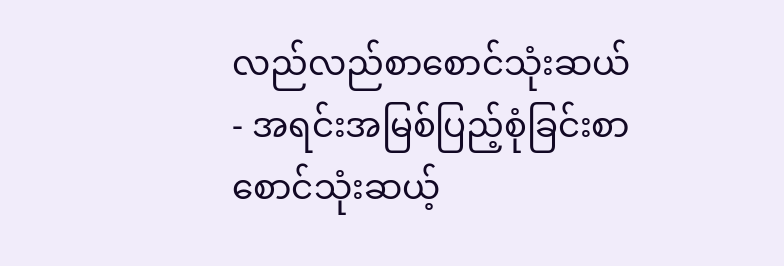လည်လည်စာစောင်သုံးဆယ် - အရင်းအမြစ်ပြည့်စုံခြင်းစာစောင်သုံးဆယ့်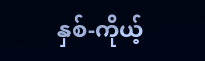နှစ်-ကိုယ့်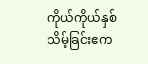ကိုယ်ကိုယ်နှစ်သိမ့်ခြင်းဧက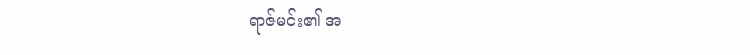ရာဇ်မင်း၏ အ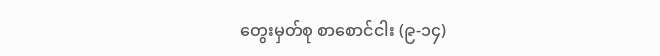တွေးမှတ်စု စာစောင်ငါး (၉-၁၄)